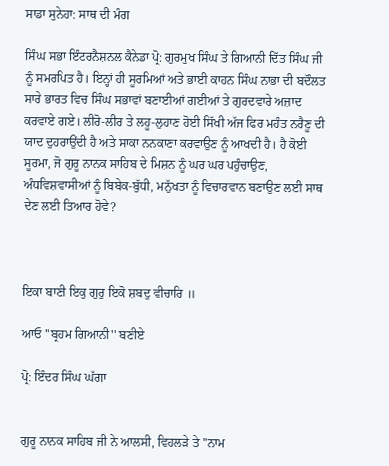ਸਾਡਾ ਸੁਨੇਹਾ: ਸਾਥ ਦੀ ਮੰਗ

ਸਿੰਘ ਸਭਾ ਇੰਟਰਨੈਸ਼ਨਲ ਕੈਨੇਡਾ ਪ੍ਰੋ: ਗੁਰਮੁਖ ਸਿੰਘ ਤੇ ਗਿਆਨੀ ਦਿੱਤ ਸਿੰਘ ਜੀ ਨੂੰ ਸਮਰਪਿਤ ਹੈ। ਇਨ੍ਹਾਂ ਹੀ ਸੂਰਮਿਆਂ ਅਤੇ ਭਾਈ ਕਾਹਨ ਸਿੰਘ ਨਾਭਾ ਦੀ ਬਦੌਲਤ ਸਾਰੇ ਭਾਰਤ ਵਿਚ ਸਿੰਘ ਸਭਾਵਾਂ ਬਣਾਈਆਂ ਗਈਆਂ ਤੇ ਗੁਰਦਵਾਰੇ ਅਜ਼ਾਦ ਕਰਵਾਏ ਗਏ। ਲੀਰੋ-ਲੀਰ ਤੇ ਲਹੂ-ਲੁਹਾਣ ਹੋਈ ਸਿੱਖੀ ਅੱਜ ਫਿਰ ਮਹੰਤ ਨਰੈਣੂ ਦੀ ਯਾਦ ਦੁਹਰਾਉਂਦੀ ਹੈ ਅਤੇ ਸਾਕਾ ਨਨਕਾਣਾ ਕਰਵਾਉਣ ਨੂੰ ਆਖਦੀ ਹੈ। ਹੈ ਕੋਈ ਸੂਰਮਾ, ਜੋ ਗੁਰੂ ਨਾਨਕ ਸਾਹਿਬ ਦੇ ਮਿਸ਼ਨ ਨੂੰ ਘਰ ਘਰ ਪਹੁੰਚਾਉਣ, ਅੰਧਵਿਸ਼ਵਾਸੀਆਂ ਨੂੰ ਬਿਬੇਕ-ਬੁੱਧੀ, ਮਨੁੱਖਤਾ ਨੂੰ ਵਿਚਾਰਵਾਨ ਬਣਾਉਣ ਲਈ ਸਾਥ ਦੇਣ ਲਈ ਤਿਆਰ ਹੋਵੇ?



ਇਕਾ ਬਾਣੀ ਇਕੁ ਗੁਰੁ ਇਕੋ ਸ਼ਬਦੁ ਵੀਚਾਰਿ ॥

ਆਓ ''ਬ੍ਰਹਮ ਗਿਆਨੀ'' ਬਣੀਏ

ਪ੍ਰੋ: ਇੰਦਰ ਸਿੰਘ ਘੱਗਾ


ਗੁਰੂ ਨਾਨਕ ਸਾਹਿਬ ਜੀ ਨੇ ਆਲਸੀ, ਵਿਹਲੜੇ ਤੇ ''ਨਾਮ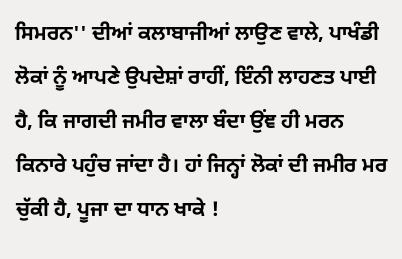ਸਿਮਰਨ'' ਦੀਆਂ ਕਲਾਬਾਜੀਆਂ ਲਾਉਣ ਵਾਲੇ, ਪਾਖੰਡੀ ਲੋਕਾਂ ਨੂੰ ਆਪਣੇ ਉਪਦੇਸ਼ਾਂ ਰਾਹੀਂ, ਇੰਨੀ ਲਾਹਣਤ ਪਾਈ ਹੈ, ਕਿ ਜਾਗਦੀ ਜਮੀਰ ਵਾਲਾ ਬੰਦਾ ਉਂਞ ਹੀ ਮਰਨ ਕਿਨਾਰੇ ਪਹੁੰਚ ਜਾਂਦਾ ਹੈ। ਹਾਂ ਜਿਨ੍ਹਾਂ ਲੋਕਾਂ ਦੀ ਜਮੀਰ ਮਰ ਚੁੱਕੀ ਹੈ, ਪੂਜਾ ਦਾ ਧਾਨ ਖਾਕੇ !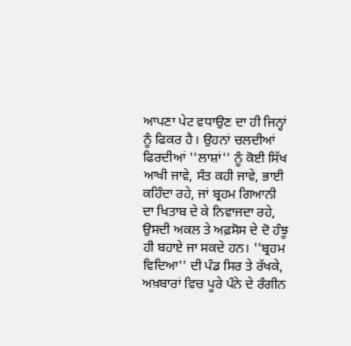ਆਪਣਾ ਪੇਟ ਵਧਾਉਣ ਦਾ ਹੀ ਜਿਨ੍ਹਾਂ ਨੂੰ ਫਿਕਰ ਹੈ। ਉਹਨਾਂ ਚਲਦੀਆਂ ਫਿਰਦੀਆਂ ''ਲਾਸ਼ਾਂ'' ਨੂੰ ਕੋਈ ਸਿੱਖ ਆਖੀ ਜਾਵੇ, ਸੰਤ ਕਹੀ ਜਾਵੇ, ਭਾਈ ਕਹਿੰਦਾ ਰਹੇ, ਜਾਂ ਬ੍ਰਹਮ ਗਿਆਨੀ ਦਾ ਖਿਤਾਬ ਦੇ ਕੇ ਨਿਵਾਜਦਾ ਰਹੇ, ਉਸਦੀ ਅਕਲ ਤੇ ਅਫ਼ਸੋਸ ਦੇ ਦੋ ਹੰਝੂ ਹੀ ਬਹਾਏ ਜਾ ਸਕਦੇ ਹਨ। ''ਬ੍ਰਹਮ ਵਿਦਿਆ'' ਦੀ ਪੰਡ ਸਿਰ ਤੇ ਰੱਖਕੇ, ਅਖ਼ਬਾਰਾਂ ਵਿਚ ਪੂਰੇ ਪੰਨੇ ਦੇ ਰੰਗੀਨ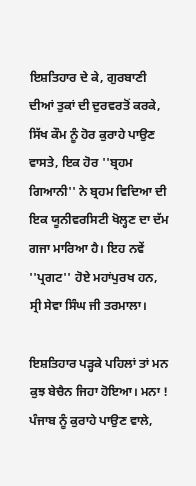ਇਸ਼ਤਿਹਾਰ ਦੇ ਕੇ, ਗੁਰਬਾਣੀ ਦੀਆਂ ਤੁਕਾਂ ਦੀ ਦੁਰਵਰਤੋਂ ਕਰਕੇ, ਸਿੱਖ ਕੌਮ ਨੂੰ ਹੋਰ ਕੁਰਾਹੇ ਪਾਉਣ ਵਾਸਤੇ, ਇਕ ਹੋਰ ''ਬ੍ਰਹਮ ਗਿਆਨੀ'' ਨੇ ਬ੍ਰਹਮ ਵਿਦਿਆ ਦੀ ਇਕ ਯੂਨੀਵਰਸਿਟੀ ਖੋਲ੍ਹਣ ਦਾ ਦੱਮ ਗਜਾ ਮਾਰਿਆ ਹੈ। ਇਹ ਨਵੇਂ ''ਪ੍ਰਗਟ'' ਹੋਏ ਮਹਾਂਪੁਰਖ ਹਨ, ਸ੍ਰੀ ਸੇਵਾ ਸਿੰਘ ਜੀ ਤਰਮਾਲਾ।

ਇਸ਼ਤਿਹਾਰ ਪੜ੍ਹਕੇ ਪਹਿਲਾਂ ਤਾਂ ਮਨ ਕੁਝ ਬੇਚੈਨ ਜਿਹਾ ਹੋਇਆ। ਮਨਾ ! ਪੰਜਾਬ ਨੂੰ ਕੁਰਾਹੇ ਪਾਉਣ ਵਾਲੇ,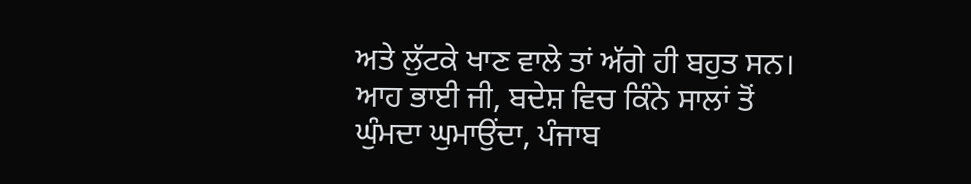ਅਤੇ ਲੁੱਟਕੇ ਖਾਣ ਵਾਲੇ ਤਾਂ ਅੱਗੇ ਹੀ ਬਹੁਤ ਸਨ। ਆਹ ਭਾਈ ਜੀ, ਬਦੇਸ਼ ਵਿਚ ਕਿੰਨੇ ਸਾਲਾਂ ਤੋਂ ਘੁੰਮਦਾ ਘੁਮਾਉਂਦਾ, ਪੰਜਾਬ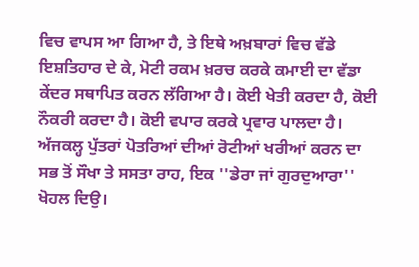ਵਿਚ ਵਾਪਸ ਆ ਗਿਆ ਹੈ, ਤੇ ਇਥੇ ਅਖ਼ਬਾਰਾਂ ਵਿਚ ਵੱਡੇ ਇਸ਼ਤਿਹਾਰ ਦੇ ਕੇ, ਮੋਟੀ ਰਕਮ ਖ਼ਰਚ ਕਰਕੇ ਕਮਾਈ ਦਾ ਵੱਡਾ ਕੇਂਦਰ ਸਥਾਪਿਤ ਕਰਨ ਲੱਗਿਆ ਹੈ। ਕੋਈ ਖੇਤੀ ਕਰਦਾ ਹੈ, ਕੋਈ ਨੌਕਰੀ ਕਰਦਾ ਹੈ। ਕੋਈ ਵਪਾਰ ਕਰਕੇ ਪ੍ਰਵਾਰ ਪਾਲਦਾ ਹੈ। ਅੱਜਕਲ੍ਹ ਪੁੱਤਰਾਂ ਪੋਤਰਿਆਂ ਦੀਆਂ ਰੋਟੀਆਂ ਖਰੀਆਂ ਕਰਨ ਦਾ ਸਭ ਤੋਂ ਸੌਖਾ ਤੇ ਸਸਤਾ ਰਾਹ, ਇਕ ''ਡੇਰਾ ਜਾਂ ਗੁਰਦੁਆਰਾ'' ਖੋਹਲ ਦਿਉ।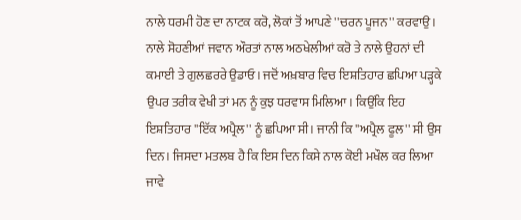ਨਾਲੇ ਧਰਮੀ ਹੋਣ ਦਾ ਨਾਟਕ ਕਰੋ, ਲੋਕਾਂ ਤੋਂ ਆਪਣੇ ''ਚਰਨ ਪੂਜਨ'' ਕਰਵਾਉ। ਨਾਲੇ ਸੋਹਣੀਆਂ ਜਵਾਨ ਔਰਤਾਂ ਨਾਲ ਅਠਖੇਲੀਆਂ ਕਰੋ ਤੇ ਨਾਲੇ ਉਹਨਾਂ ਦੀ ਕਮਾਈ ਤੇ ਗੁਲਛਰਰੇ ਉਡਾਓ। ਜਦੋਂ ਅਖ਼ਬਾਰ ਵਿਚ ਇਸ਼ਤਿਹਾਰ ਛਪਿਆ ਪੜ੍ਹਕੇ ਉਪਰ ਤਰੀਕ ਵੇਖੀ ਤਾਂ ਮਨ ਨੂੰ ਕੁਝ ਧਰਵਾਸ ਮਿਲਿਆ। ਕਿਉਂਕਿ ਇਹ ਇਸ਼ਤਿਹਾਰ ''ਇੱਕ ਅਪ੍ਰੈਲ'' ਨੂੰ ਛਪਿਆ ਸੀ। ਜਾਨੀ ਕਿ ''ਅਪ੍ਰੈਲ ਫੂਲ'' ਸੀ ਉਸ ਦਿਨ। ਜਿਸਦਾ ਮਤਲਬ ਹੈ ਕਿ ਇਸ ਦਿਨ ਕਿਸੇ ਨਾਲ ਕੋਈ ਮਖੌਲ ਕਰ ਲਿਆ ਜਾਵੇ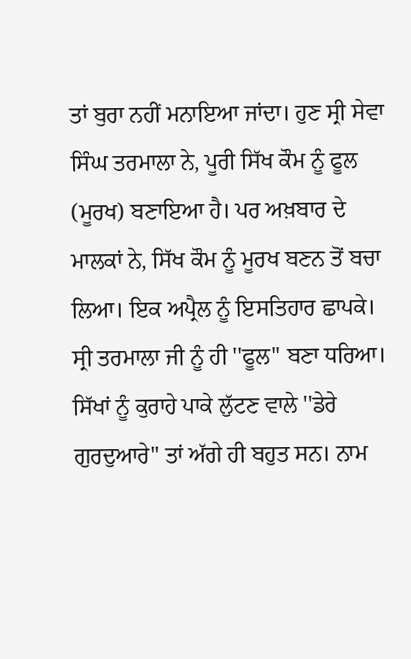ਤਾਂ ਬੁਰਾ ਨਹੀਂ ਮਨਾਇਆ ਜਾਂਦਾ। ਹੁਣ ਸ੍ਰੀ ਸੇਵਾ ਸਿੰਘ ਤਰਮਾਲਾ ਨੇ, ਪੂਰੀ ਸਿੱਖ ਕੌਮ ਨੂੰ ਫੂਲ (ਮੂਰਖ) ਬਣਾਇਆ ਹੈ। ਪਰ ਅਖ਼ਬਾਰ ਦੇ ਮਾਲਕਾਂ ਨੇ, ਸਿੱਖ ਕੌਮ ਨੂੰ ਮੂਰਖ ਬਣਨ ਤੋਂ ਬਚਾ ਲਿਆ। ਇਕ ਅਪ੍ਰੈਲ ਨੂੰ ਇਸਤਿਹਾਰ ਛਾਪਕੇ। ਸ੍ਰੀ ਤਰਮਾਲਾ ਜੀ ਨੂੰ ਹੀ ''ਫੂਲ'' ਬਣਾ ਧਰਿਆ।
ਸਿੱਖਾਂ ਨੂੰ ਕੁਰਾਹੇ ਪਾਕੇ ਲੁੱਟਣ ਵਾਲੇ ''ਡੇਰੇ ਗੁਰਦੁਆਰੇ'' ਤਾਂ ਅੱਗੇ ਹੀ ਬਹੁਤ ਸਨ। ਨਾਮ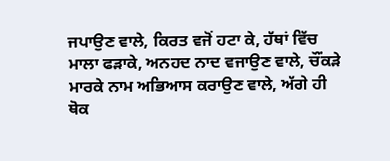ਜਪਾਉਣ ਵਾਲੇ, ਕਿਰਤ ਵਜੋਂ ਹਟਾ ਕੇ, ਹੱਥਾਂ ਵਿੱਚ ਮਾਲਾ ਫੜਾਕੇ, ਅਨਹਦ ਨਾਦ ਵਜਾਉਣ ਵਾਲੇ, ਚੌਂਕੜੇ ਮਾਰਕੇ ਨਾਮ ਅਭਿਆਸ ਕਰਾਉਣ ਵਾਲੇ, ਅੱਗੇ ਹੀ ਥੋਕ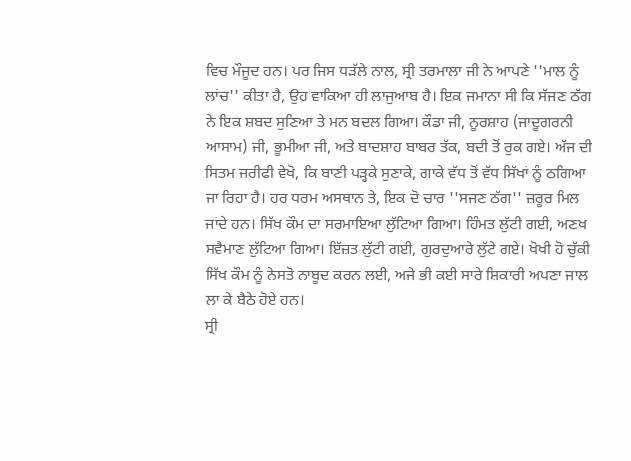ਵਿਚ ਮੌਜੂਦ ਹਨ। ਪਰ ਜਿਸ ਧੜੱਲੇ ਨਾਲ, ਸ੍ਰੀ ਤਰਮਾਲਾ ਜੀ ਨੇ ਆਪਣੇ ''ਮਾਲ ਨੂੰ ਲਾਂਚ'' ਕੀਤਾ ਹੈ, ਉਹ ਵਾਕਿਆ ਹੀ ਲਾਜੁਆਬ ਹੈ। ਇਕ ਜਮਾਨਾ ਸੀ ਕਿ ਸੱਜਣ ਠੱਗ ਨੇ ਇਕ ਸ਼ਬਦ ਸੁਣਿਆ ਤੇ ਮਨ ਬਦਲ ਗਿਆ। ਕੌਡਾ ਜੀ, ਨੂਰਸ਼ਾਹ (ਜਾਦੂਗਰਨੀ ਆਸਾਮ) ਜੀ, ਭੂਮੀਆ ਜੀ, ਅਤੇ ਬਾਦਸ਼ਾਹ ਬਾਬਰ ਤੱਕ, ਬਦੀ ਤੋਂ ਰੁਕ ਗਏ। ਅੱਜ ਦੀ ਸਿਤਮ ਜਰੀਫੀ ਵੇਖੋ, ਕਿ ਬਾਣੀ ਪੜ੍ਹਕੇ ਸੁਣਾਕੇ, ਗਾਕੇ ਵੱਧ ਤੋਂ ਵੱਧ ਸਿੱਖਾਂ ਨੂੰ ਠਗਿਆ ਜਾ ਰਿਹਾ ਹੈ। ਹਰ ਧਰਮ ਅਸਥਾਨ ਤੇ, ਇਕ ਦੋ ਚਾਰ ''ਸਜਣ ਠੱਗ'' ਜ਼ਰੂਰ ਮਿਲ ਜਾਂਦੇ ਹਨ। ਸਿੱਖ ਕੌਮ ਦਾ ਸਰਮਾਇਆ ਲੁੱਟਿਆ ਗਿਆ। ਹਿੰਮਤ ਲੁੱਟੀ ਗਈ, ਅਣਖ ਸਵੈਮਾਣ ਲੁੱਟਿਆ ਗਿਆ। ਇੱਜ਼ਤ ਲੁੱਟੀ ਗਈ, ਗੁਰਦੁਆਰੇ ਲੁੱਟੇ ਗਏ। ਖੋਖੀ ਹੋ ਚੁੱਕੀ ਸਿੱਖ ਕੌਮ ਨੂੰ ਨੇਸਤੋ ਨਾਬੂਦ ਕਰਨ ਲਈ, ਅਜੇ ਭੀ ਕਈ ਸਾਰੇ ਸ਼ਿਕਾਰੀ ਅਪਣਾ ਜਾਲ ਲਾ ਕੇ ਬੈਠੇ ਹੋਏ ਹਨ।
ਸ੍ਰੀ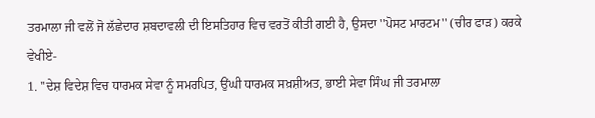ਤਰਮਾਲਾ ਜੀ ਵਲੋਂ ਜੋ ਲੱਛੇਦਾਰ ਸ਼ਬਦਾਵਲੀ ਦੀ ਇਸਤਿਹਾਰ ਵਿਚ ਵਰਤੋਂ ਕੀਤੀ ਗਈ ਹੈ, ਉਸਦਾ ''ਪੋਸਟ ਮਾਰਟਮ'' (ਚੀਰ ਫਾੜ) ਕਰਕੇ ਵੇਖੀਏ-
1. ''ਦੇਸ਼ ਵਿਦੇਸ਼ ਵਿਚ ਧਾਰਮਕ ਸੇਵਾ ਨੂੰ ਸਮਰਪਿਤ, ਉਂਘੀ ਧਾਰਮਕ ਸਖ਼ਸ਼ੀਅਤ, ਭਾਈ ਸੇਵਾ ਸਿੰਘ ਜੀ ਤਰਮਾਲਾ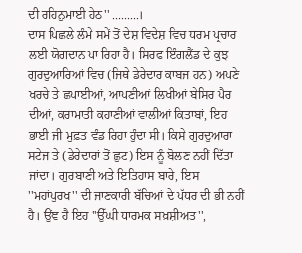ਦੀ ਰਹਿਨੁਮਾਈ ਹੇਠ'' .........।
ਦਾਸ ਪਿਛਲੇ ਲੰਮੇ ਸਮੇਂ ਤੋਂ ਦੇਸ਼ ਵਿਦੇਸ਼ ਵਿਚ ਧਰਮ ਪ੍ਰਚਾਰ ਲਈ ਯੋਗਦਾਨ ਪਾ ਰਿਹਾ ਹੈ। ਸਿਰਫ ਇੰਗਲੈਂਡ ਦੇ ਕੁਝ ਗੁਰਦੁਆਰਿਆਂ ਵਿਚ (ਜਿਥੇ ਡੇਰੇਦਾਰ ਕਾਬਜ ਹਨ) ਅਪਣੇ ਖਰਚੇ ਤੇ ਛਪਾਈਆਂ, ਆਪਣੀਆਂ ਲਿਖੀਆਂ ਬੇਸਿਰ ਪੈਰ ਦੀਆਂ, ਕਰਾਮਾਤੀ ਕਹਾਣੀਆਂ ਵਾਲੀਆਂ ਕਿਤਾਬਾਂ, ਇਹ ਭਾਈ ਜੀ ਮੁਫ਼ਤ ਵੰਡ ਰਿਹਾ ਹੁੰਦਾ ਸੀ। ਕਿਸੇ ਗੁਰਦੁਆਰਾ ਸਟੇਜ ਤੇ (ਡੇਰੇਦਾਰਾਂ ਤੋਂ ਛੁਟ) ਇਸ ਨੂੰ ਬੋਲਣ ਨਹੀਂ ਦਿੱਤਾ ਜਾਂਦਾ। ਗੁਰਬਾਣੀ ਅਤੇ ਇਤਿਹਾਸ ਬਾਰੇ, ਇਸ ''ਮਹਾਂਪੁਰਖ'' ਦੀ ਜਾਣਕਾਰੀ ਬੱਚਿਆਂ ਦੇ ਪੱਧਰ ਦੀ ਭੀ ਨਹੀਂ ਹੈ। ਉਂਞ ਹੈ ਇਹ ''ਉੱਘੀ ਧਾਰਮਕ ਸਖ਼ਸ਼ੀਅਤ'',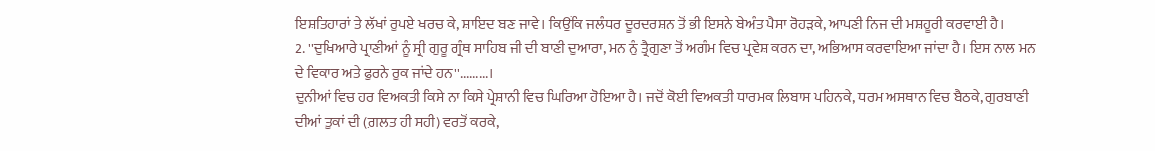ਇਸ਼ਤਿਹਾਰਾਂ ਤੇ ਲੱਖਾਂ ਰੁਪਏ ਖਰਚ ਕੇ, ਸ਼ਾਇਦ ਬਣ ਜਾਵੇ। ਕਿਉਂਕਿ ਜਲੰਧਰ ਦੂਰਦਰਸ਼ਨ ਤੋਂ ਭੀ ਇਸਨੇ ਬੇਅੰਤ ਪੈਸਾ ਰੋਹੜਕੇ, ਆਪਣੀ ਨਿਜ ਦੀ ਮਸ਼ਹੂਰੀ ਕਰਵਾਈ ਹੈ।
2. ''ਦੁਖਿਆਰੇ ਪ੍ਰਾਣੀਆਂ ਨੂੰ ਸ੍ਰੀ ਗੁਰੂ ਗ੍ਰੰਥ ਸਾਹਿਬ ਜੀ ਦੀ ਬਾਣੀ ਦੁਆਰਾ, ਮਨ ਨੁੰ ਤ੍ਰੈਗੁਣਾ ਤੋਂ ਅਗੰਮ ਵਿਚ ਪ੍ਰਵੇਸ਼ ਕਰਨ ਦਾ, ਅਭਿਆਸ ਕਰਵਾਇਆ ਜਾਂਦਾ ਹੈ। ਇਸ ਨਾਲ ਮਨ ਦੇ ਵਿਕਾਰ ਅਤੇ ਫੁਰਨੇ ਰੁਕ ਜਾਂਦੇ ਹਨ''.........।
ਦੁਨੀਆਂ ਵਿਚ ਹਰ ਵਿਅਕਤੀ ਕਿਸੇ ਨਾ ਕਿਸੇ ਪ੍ਰੇਸ਼ਾਨੀ ਵਿਚ ਘਿਰਿਆ ਹੋਇਆ ਹੈ। ਜਦੋਂ ਕੋਈ ਵਿਅਕਤੀ ਧਾਰਮਕ ਲਿਬਾਸ ਪਹਿਨਕੇ, ਧਰਮ ਅਸਥਾਨ ਵਿਚ ਬੈਠਕੇ, ਗੁਰਬਾਣੀ ਦੀਆਂ ਤੁਕਾਂ ਦੀ (ਗ਼ਲਤ ਹੀ ਸਹੀ) ਵਰਤੋਂ ਕਰਕੇ,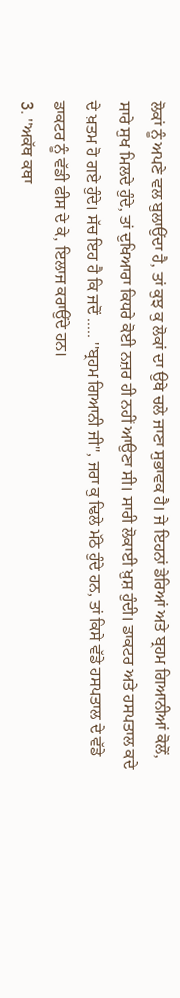ਲੋਕਾਂ ਨੂੰ ਅਪਣੇ ਵਲ ਬੁਲਾਉਂਦਾ ਹੈ, ਤਾਂ ਕੁਝ ਕੁ ਲੋਕਾਂ ਦਾ ਉਥੇ ਚਲੇ ਜਾਣਾ ਸੁਭਾਵਕ ਹੈ। ਜੇ ਇਹਨਾਂ ਡੇਰਿਆਂ ਅਤੇ ਬ੍ਰਹਮ ਗਿਆਨੀਆਂ ਕੋਲੋਂ, ਸਾਰੇ ਸੁਖ ਮਿਲਦੇ ਹੁੰਦੇ, ਤਾਂ ਦੁਖਿਆਰਾ ਕਿਧਰੇ ਕੋਈ ਨਜ਼ਰ ਹੀ ਨਹੀਂ ਆਉਣਾ ਸੀ। ਸਾਰੀ ਲੋਕਾਈ ਖ਼ੁਸ਼ ਹੁੰਦੀ। ਡਾਕਟਰ ਅਤੇ ਹਸਪਤਾਲ ਕਦੇ ਦੇ ਖ਼ਤਮ ਹੋ ਗਏ ਹੁੰਦੇ। ਸੱਚ ਇਹ ਹੈ ਕਿ ਜਦੋਂ ..... ''ਬ੍ਰਹਮ ਗਿਆਨੀ ਜੀ'', ਜਰਾ ਕੁ ਢਿਲੇ ਮੱਠੇ ਹੁੰਦੇ ਹਨ, ਤਾਂ ਕਿਸੇ ਵੱਡੇ ਹਸਪਤਾਲ ਦੇ ਵੱਡੇ ਡਾਕਟਰ ਨੂੰ ਵੱਡੀ ਫੀਸ ਦੇ ਕੇ, ਇਲਾਜ ਕਰਾਉਂਦੇ ਹਨ।
3. ''ਅਕੱਥ ਕਥਾ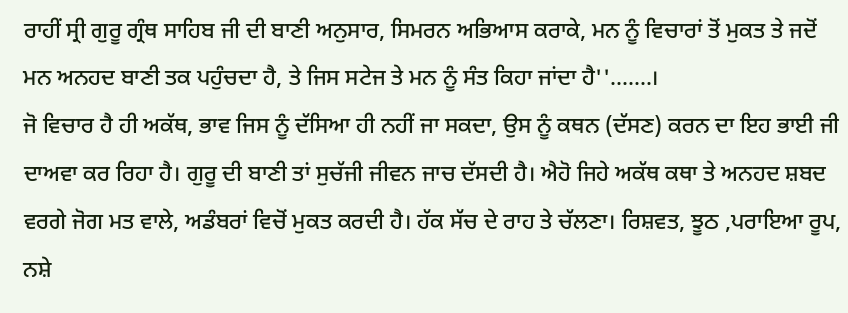ਰਾਹੀਂ ਸ੍ਰੀ ਗੁਰੂ ਗ੍ਰੰਥ ਸਾਹਿਬ ਜੀ ਦੀ ਬਾਣੀ ਅਨੁਸਾਰ, ਸਿਮਰਨ ਅਭਿਆਸ ਕਰਾਕੇ, ਮਨ ਨੂੰ ਵਿਚਾਰਾਂ ਤੋਂ ਮੁਕਤ ਤੇ ਜਦੋਂ ਮਨ ਅਨਹਦ ਬਾਣੀ ਤਕ ਪਹੁੰਚਦਾ ਹੈ, ਤੇ ਜਿਸ ਸਟੇਜ ਤੇ ਮਨ ਨੂੰ ਸੰਤ ਕਿਹਾ ਜਾਂਦਾ ਹੈ''.......।
ਜੋ ਵਿਚਾਰ ਹੈ ਹੀ ਅਕੱਥ, ਭਾਵ ਜਿਸ ਨੂੰ ਦੱਸਿਆ ਹੀ ਨਹੀਂ ਜਾ ਸਕਦਾ, ਉਸ ਨੂੰ ਕਥਨ (ਦੱਸਣ) ਕਰਨ ਦਾ ਇਹ ਭਾਈ ਜੀ ਦਾਅਵਾ ਕਰ ਰਿਹਾ ਹੈ। ਗੁਰੂ ਦੀ ਬਾਣੀ ਤਾਂ ਸੁਚੱਜੀ ਜੀਵਨ ਜਾਚ ਦੱਸਦੀ ਹੈ। ਐਹੋ ਜਿਹੇ ਅਕੱਥ ਕਥਾ ਤੇ ਅਨਹਦ ਸ਼ਬਦ ਵਰਗੇ ਜੋਗ ਮਤ ਵਾਲੇ, ਅਡੰਬਰਾਂ ਵਿਚੋਂ ਮੁਕਤ ਕਰਦੀ ਹੈ। ਹੱਕ ਸੱਚ ਦੇ ਰਾਹ ਤੇ ਚੱਲਣਾ। ਰਿਸ਼ਵਤ, ਝੂਠ ,ਪਰਾਇਆ ਰੂਪ, ਨਸ਼ੇ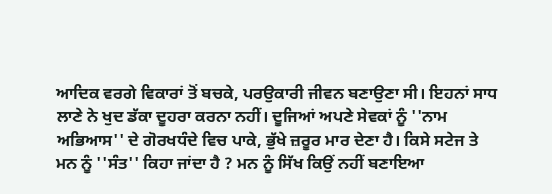ਆਦਿਕ ਵਰਗੇ ਵਿਕਾਰਾਂ ਤੋਂ ਬਚਕੇ, ਪਰਉਕਾਰੀ ਜੀਵਨ ਬਣਾਉਣਾ ਸੀ। ਇਹਨਾਂ ਸਾਧ ਲਾਣੇ ਨੇ ਖੁਦ ਡੱਕਾ ਦੂਹਰਾ ਕਰਨਾ ਨਹੀਂ। ਦੂਜਿਆਂ ਅਪਣੇ ਸੇਵਕਾਂ ਨੂੰ ''ਨਾਮ ਅਭਿਆਸ'' ਦੇ ਗੋਰਖਧੰਦੇ ਵਿਚ ਪਾਕੇ, ਭੁੱਖੇ ਜ਼ਰੂਰ ਮਾਰ ਦੇਣਾ ਹੈ। ਕਿਸੇ ਸਟੇਜ ਤੇ ਮਨ ਨੂੰ ''ਸੰਤ'' ਕਿਹਾ ਜਾਂਦਾ ਹੈ ? ਮਨ ਨੂੰ ਸਿੱਖ ਕਿਉਂ ਨਹੀਂ ਬਣਾਇਆ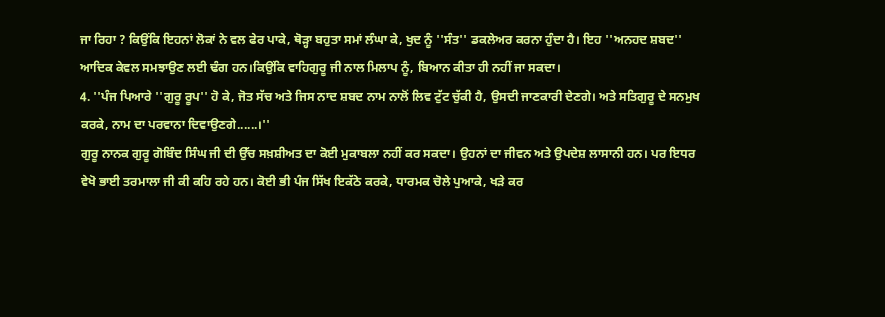ਜਾ ਰਿਹਾ ? ਕਿਉਂਕਿ ਇਹਨਾਂ ਲੋਕਾਂ ਨੇ ਵਲ ਫੇਰ ਪਾਕੇ, ਥੋੜ੍ਹਾ ਬਹੁਤਾ ਸਮਾਂ ਲੰਘਾ ਕੇ, ਖੁਦ ਨੂੰ ''ਸੰਤ'' ਡਕਲੇਅਰ ਕਰਨਾ ਹੁੰਦਾ ਹੈ। ਇਹ ''ਅਨਹਦ ਸ਼ਬਦ'' ਆਦਿਕ ਕੇਵਲ ਸਮਝਾਉਣ ਲਈ ਢੰਗ ਹਨ।ਕਿਉਂਕਿ ਵਾਹਿਗੁਰੂ ਜੀ ਨਾਲ ਮਿਲਾਪ ਨੂੰ, ਬਿਆਨ ਕੀਤਾ ਹੀ ਨਹੀਂ ਜਾ ਸਕਦਾ।
4. ''ਪੰਜ ਪਿਆਰੇ ''ਗੁਰੂ ਰੂਪ'' ਹੋ ਕੇ, ਜੋਤ ਸੱਚ ਅਤੇ ਜਿਸ ਨਾਦ ਸ਼ਬਦ ਨਾਮ ਨਾਲੋਂ ਲਿਵ ਟੁੱਟ ਚੁੱਕੀ ਹੈ, ਉਸਦੀ ਜਾਣਕਾਰੀ ਦੇਣਗੇ। ਅਤੇ ਸਤਿਗੁਰੂ ਦੇ ਸਨਮੁਖ ਕਰਕੇ, ਨਾਮ ਦਾ ਪਰਵਾਨਾ ਦਿਵਾਉਣਗੇ......।''
ਗੁਰੂ ਨਾਨਕ ਗੁਰੂ ਗੋਬਿੰਦ ਸਿੰਘ ਜੀ ਦੀ ਉੱਚ ਸਖ਼ਸ਼ੀਅਤ ਦਾ ਕੋਈ ਮੁਕਾਬਲਾ ਨਹੀਂ ਕਰ ਸਕਦਾ। ਉਹਨਾਂ ਦਾ ਜੀਵਨ ਅਤੇ ਉਪਦੇਸ਼ ਲਾਸਾਨੀ ਹਨ। ਪਰ ਇਧਰ ਵੇਖੋ ਭਾਈ ਤਰਮਾਲਾ ਜੀ ਕੀ ਕਹਿ ਰਹੇ ਹਨ। ਕੋਈ ਭੀ ਪੰਜ ਸਿੱਖ ਇਕੱਠੇ ਕਰਕੇ, ਧਾਰਮਕ ਚੋਲੇ ਪੁਆਕੇ, ਖੜੇ ਕਰ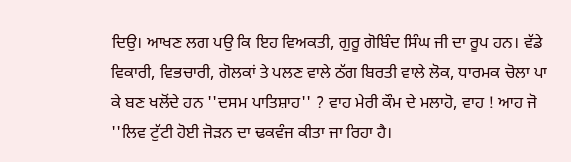ਦਿਉ। ਆਖਣ ਲਗ ਪਉ ਕਿ ਇਹ ਵਿਅਕਤੀ, ਗੁਰੂ ਗੋਬਿੰਦ ਸਿੰਘ ਜੀ ਦਾ ਰੂਪ ਹਨ। ਵੱਡੇ ਵਿਕਾਰੀ, ਵਿਭਚਾਰੀ, ਗੋਲਕਾਂ ਤੇ ਪਲਣ ਵਾਲੇ ਠੱਗ ਬਿਰਤੀ ਵਾਲੇ ਲੋਕ, ਧਾਰਮਕ ਚੋਲਾ ਪਾ ਕੇ ਬਣ ਖਲੋਂਦੇ ਹਨ ''ਦਸਮ ਪਾਤਿਸ਼ਾਹ'' ? ਵਾਹ ਮੇਰੀ ਕੌਮ ਦੇ ਮਲਾਹੋ, ਵਾਹ ! ਆਹ ਜੋ ''ਲਿਵ ਟੁੱਟੀ ਹੋਈ ਜੋੜਨ ਦਾ ਢਕਵੰਜ ਕੀਤਾ ਜਾ ਰਿਹਾ ਹੈ।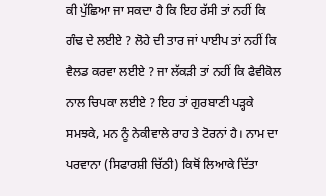ਕੀ ਪੁੱਛਿਆ ਜਾ ਸਕਦਾ ਹੈ ਕਿ ਇਹ ਰੱਸੀ ਤਾਂ ਨਹੀਂ ਕਿ ਗੰਢ ਦੇ ਲਈਏ ? ਲੋਹੇ ਦੀ ਤਾਰ ਜਾਂ ਪਾਈਪ ਤਾਂ ਨਹੀਂ ਕਿ ਵੈਲਡ ਕਰਵਾ ਲਈਏ ? ਜਾ ਲੱਕੜੀ ਤਾਂ ਨਹੀਂ ਕਿ ਫੈਵੀਕੋਲ ਨਾਲ ਚਿਪਕਾ ਲਈਏ ? ਇਹ ਤਾਂ ਗੁਰਬਾਣੀ ਪੜ੍ਹਕੇ ਸਮਝਕੇ, ਮਨ ਨੂੰ ਨੇਕੀਵਾਲੇ ਰਾਹ ਤੇ ਟੋਰਨਾਂ ਹੈ। ਨਾਮ ਦਾ ਪਰਵਾਨਾ (ਸਿਫਾਰਸ਼ੀ ਚਿੱਠੀ) ਕਿਥੋਂ ਲਿਆਕੇ ਦਿੱਤਾ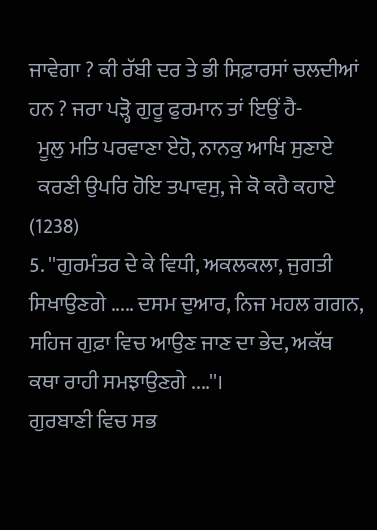ਜਾਵੇਗਾ ? ਕੀ ਰੱਬੀ ਦਰ ਤੇ ਭੀ ਸਿਫ਼ਾਰਸਾਂ ਚਲਦੀਆਂ ਹਨ ? ਜਰਾ ਪੜ੍ਹੋ ਗੁਰੂ ਫੁਰਮਾਨ ਤਾਂ ਇਉਂ ਹੈ-
  ਮੂਲੁ ਮਤਿ ਪਰਵਾਣਾ ਏਹੋ, ਨਾਨਕੁ ਆਖਿ ਸੁਣਾਏ
  ਕਰਣੀ ਉਪਰਿ ਹੋਇ ਤਪਾਵਸੁ, ਜੇ ਕੋ ਕਹੈ ਕਹਾਏ  (1238)
5. ''ਗੁਰਮੰਤਰ ਦੇ ਕੇ ਵਿਧੀ, ਅਕਲਕਲਾ, ਜੁਗਤੀ ਸਿਖਾਉਣਗੇ ..... ਦਸਮ ਦੁਆਰ, ਨਿਜ ਮਹਲ ਗਗਨ, ਸਹਿਜ ਗੁਫ਼ਾ ਵਿਚ ਆਉਣ ਜਾਣ ਦਾ ਭੇਦ, ਅਕੱਥ ਕਥਾ ਰਾਹੀ ਸਮਝਾਉਣਗੇ ....''।
ਗੁਰਬਾਣੀ ਵਿਚ ਸਭ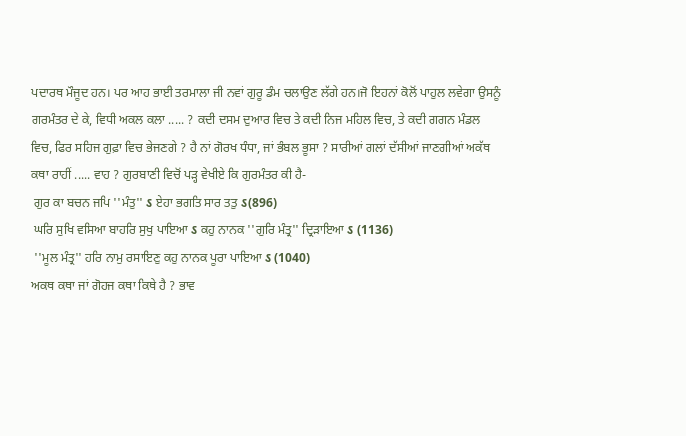ਪਦਾਰਥ ਮੌਜੂਦ ਹਨ। ਪਰ ਆਹ ਭਾਈ ਤਰਮਾਲਾ ਜੀ ਨਵਾਂ ਗੁਰੂ ਡੰਮ ਚਲਾਉਣ ਲੱਗੇ ਹਨ।ਜੋ ਇਹਨਾਂ ਕੋਲੋਂ ਪਾਹੁਲ ਲਵੇਗਾ ਉਸਨੂੰ ਗਰਮੰਤਰ ਦੇ ਕੇ, ਵਿਧੀ ਅਕਲ ਕਲਾ ..... ? ਕਦੀ ਦਸਮ ਦੁਆਰ ਵਿਚ ਤੇ ਕਦੀ ਨਿਜ ਮਹਿਲ ਵਿਚ, ਤੇ ਕਦੀ ਗਗਨ ਮੰਡਲ ਵਿਚ, ਫਿਰ ਸਹਿਜ ਗੁਫ਼ਾ ਵਿਚ ਭੇਜਣਗੇ ? ਹੈ ਨਾਂ ਗੋਰਖ ਧੰਧਾ, ਜਾਂ ਭੰਬਲ ਭੂਸਾ ? ਸਾਰੀਆਂ ਗਲਾਂ ਦੱਸੀਆਂ ਜਾਣਗੀਆਂ ਅਕੱਥ ਕਥਾ ਰਾਹੀਂ ..... ਵਾਹ ? ਗੁਰਬਾਣੀ ਵਿਚੋਂ ਪੜ੍ਹ ਵੇਖੀਏ ਕਿ ਗੁਰਮੰਤਰ ਕੀ ਹੈ-
 ਗੁਰ ਕਾ ਬਚਨ ਜਪਿ ''ਮੰਤੁ'' ઽ ਏਹਾ ਭਗਤਿ ਸਾਰ ਤਤੁ ઽ(896)
 ਘਰਿ ਸੁਖਿ ਵਸਿਆ ਬਾਹਰਿ ਸੁਖੁ ਪਾਇਆ ઽ ਕਹੁ ਨਾਨਕ ''ਗੁਰਿ ਮੰਤ੍ਰ'' ਦ੍ਰਿੜਾਇਆ ઽ (1136)
 ''ਮੂਲ ਮੰਤ੍ਰ'' ਹਰਿ ਨਾਮੁ ਰਸਾਇਣੁ ਕਹੁ ਨਾਨਕ ਪੂਰਾ ਪਾਇਆ ઽ (1040)
ਅਕਥ ਕਥਾ ਜਾਂ ਗੋਹਜ ਕਥਾ ਕਿਥੇ ਹੈ ? ਭਾਵ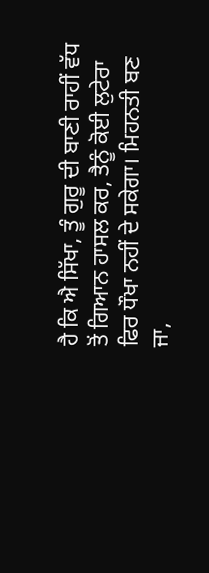ਹੈ ਕਿ ਐ ਸਿੱਖਾ, ਤੂੰ ਗੁਰੂ ਦੀ ਬਾਣੀ ਰਾਹੀਂ ਵੱਧ ਤੋਂ ਗਿਆਨ ਹਾਸਲ ਕਰ, ਤੈਨੂੰ ਕੋਈ ਲੁਟੇਰਾ ਫਿਰ ਧੌਖਾ ਨਹੀਂ ਦੇ ਸਕੇਗਾ। ਮਿਹਨਤੀ ਬਣ ਜਾ,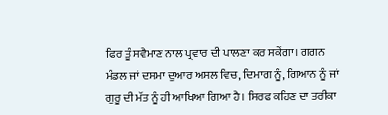ਫਿਰ ਤੂੰ ਸਵੈਮਾਣ ਨਾਲ ਪ੍ਰਵਾਰ ਦੀ ਪਾਲਣਾ ਕਰ ਸਕੇਂਗਾ। ਗਗਨ ਮੰਡਲ ਜਾਂ ਦਸਮਾ ਦੁਆਰ ਅਸਲ ਵਿਚ, ਦਿਮਾਗ ਨੂੰ, ਗਿਆਨ ਨੂੰ ਜਾਂ ਗੁਰੂ ਦੀ ਮੱਤ ਨੂੰ ਹੀ ਆਖਿਆ ਗਿਆ ਹੈ। ਸਿਰਫ ਕਹਿਣ ਦਾ ਤਰੀਕਾ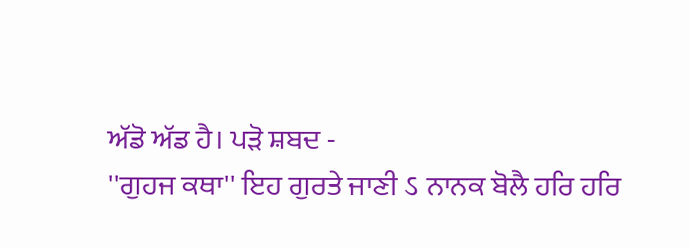ਅੱਡੋ ਅੱਡ ਹੈ। ਪੜੋ ਸ਼ਬਦ -
''ਗੁਹਜ ਕਥਾ'' ਇਹ ਗੁਰਤੇ ਜਾਣੀ ઽ ਨਾਨਕ ਬੋਲੈ ਹਰਿ ਹਰਿ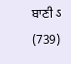ਬਾਣੀ ઽ (739)